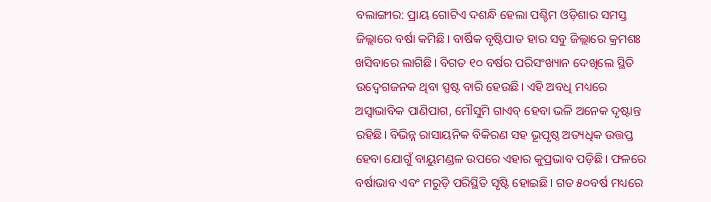ବଲାଙ୍ଗୀର: ପ୍ରାୟ ଗୋଟିଏ ଦଶନ୍ଧି ହେଲା ପଶ୍ଚିମ ଓଡ଼ିଶାର ସମସ୍ତ ଜିଲ୍ଲାରେ ବର୍ଷା କମିଛି। ବାର୍ଷିକ ବୃଷ୍ଟିପାତ ହାର ସବୁ ଜିଲ୍ଲାରେ କ୍ରମଶଃ ଖସିବାରେ ଲାଗିଛି। ବିଗତ ୧୦ ବର୍ଷର ପରିସଂଖ୍ୟାନ ଦେଖିଲେ ସ୍ଥିତି ଉଦ୍ବେଗଜନକ ଥିବା ସ୍ପଷ୍ଟ ବାରି ହେଉଛି। ଏହି ଅବଧି ମଧ୍ୟରେ ଅସ୍ବାଭାବିକ ପାଣିପାଗ, ମୌସୁମି ଗାଏବ୍ ହେବା ଭଳି ଅନେକ ଦୃଷ୍ଟାନ୍ତ ରହିଛି। ବିଭିନ୍ନ ରାସାୟନିକ ବିକିରଣ ସହ ଭୂପୃଷ୍ଠ ଅତ୍ୟଧିକ ଉତ୍ତପ୍ତ ହେବା ଯୋଗୁଁ ବାୟୁମଣ୍ଡଳ ଉପରେ ଏହାର କୁପ୍ରଭାବ ପଡ଼ିଛି। ଫଳରେ ବର୍ଷାଭାବ ଏବଂ ମରୁଡ଼ି ପରିସ୍ଥିତି ସୃଷ୍ଟି ହୋଇଛି। ଗତ ୫୦ବର୍ଷ ମଧ୍ୟରେ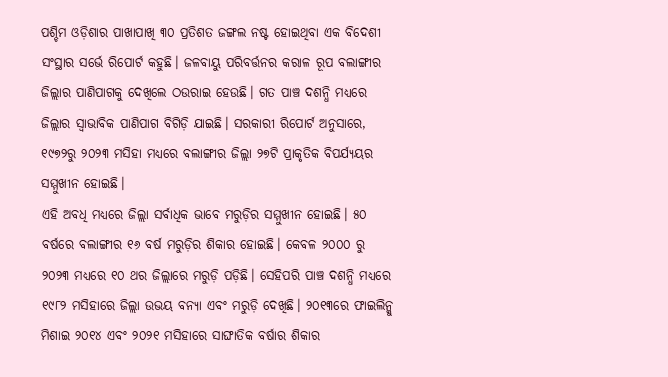ପଶ୍ଚିମ ଓଡ଼ିଶାର ପାଖାପାଖି ୩୦ ପ୍ରତିଶତ ଜଙ୍ଗଲ ନଷ୍ଟ ହୋଇଥିବା ଏକ ବିଦେଶୀ ସଂସ୍ଥାର ସର୍ଭେ ରିପୋର୍ଟ କହୁଛି। ଜଳବାୟୁ ପରିବର୍ତ୍ତନର କରାଳ ରୂପ ବଲାଙ୍ଗୀର ଜିଲ୍ଲାର ପାଣିପାଗକୁ ଦେଖିଲେ ଠଉରାଇ ହେଉଛି। ଗତ ପାଞ୍ଚ ଦଶନ୍ଧି ମଧ୍ୟରେ ଜିଲ୍ଲାର ସ୍ବାଭାବିକ ପାଣିପାଗ ବିଗିଡ଼ି ଯାଇଛି। ସରକାରୀ ରିପୋର୍ଟ ଅନୁସାରେ, ୧୯୭୨ରୁ ୨୦୨୩ ମସିହା ମଧ୍ୟରେ ବଲାଙ୍ଗୀର ଜିଲ୍ଲା ୨୭ଟି ପ୍ରାକୃତିକ ବିପର୍ଯ୍ୟୟର ସମ୍ମୁଖୀନ ହୋଇଛି।
ଏହି ଅବଧି ମଧ୍ୟରେ ଜିଲ୍ଲା ସର୍ବାଧିକ ଭାବେ ମରୁଡ଼ିର ସମ୍ମୁଖୀନ ହୋଇଛି। ୫୦ ବର୍ଷରେ ବଲାଙ୍ଗୀର ୧୬ ବର୍ଷ ମରୁଡ଼ିର ଶିକାର ହୋଇଛି। କେବଳ ୨୦୦୦ ରୁ ୨୦୨୩ ମଧ୍ୟରେ ୧୦ ଥର ଜିଲ୍ଲାରେ ମରୁଡ଼ି ପଡ଼ିଛି। ସେହିପରି ପାଞ୍ଚ ଦଶନ୍ଧି ମଧ୍ୟରେ ୧୯୮୨ ମସିହାରେ ଜିଲ୍ଲା ଉଭୟ ବନ୍ୟା ଏବଂ ମରୁଡ଼ି ଦେଖିଛି। ୨୦୧୩ରେ ଫାଇଲିନ୍କୁ ମିଶାଇ ୨୦୧୪ ଏବଂ ୨୦୨୧ ମସିହାରେ ସାଙ୍ଘାତିକ ବର୍ଷାର ଶିକାର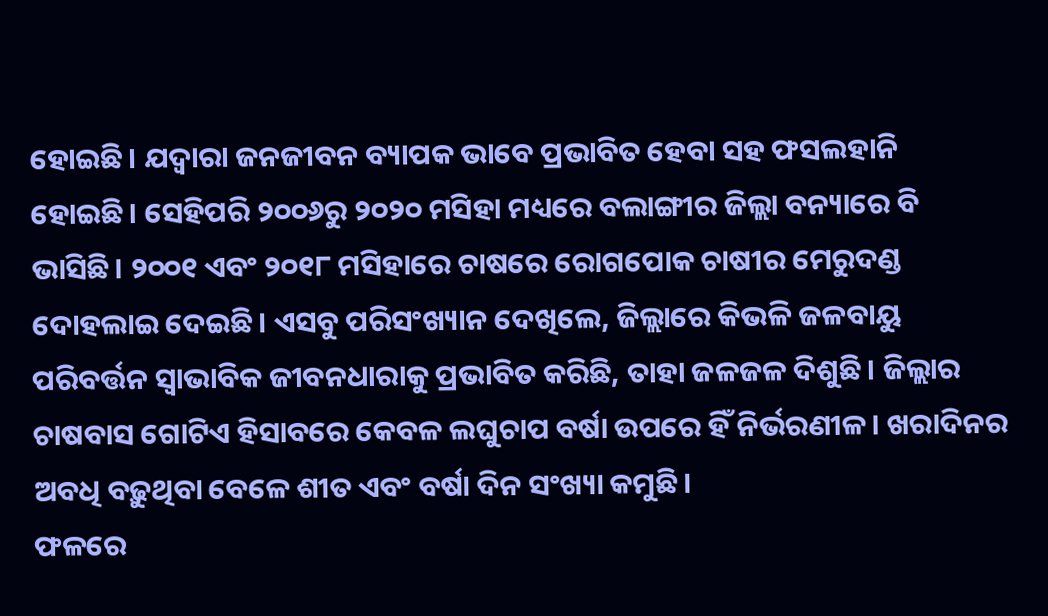ହୋଇଛି। ଯଦ୍ବାରା ଜନଜୀବନ ବ୍ୟାପକ ଭାବେ ପ୍ରଭାବିତ ହେବା ସହ ଫସଲହାନି ହୋଇଛି। ସେହିପରି ୨୦୦୬ରୁ ୨୦୨୦ ମସିହା ମଧ୍ୟରେ ବଲାଙ୍ଗୀର ଜିଲ୍ଲା ବନ୍ୟାରେ ବି ଭାସିଛି। ୨୦୦୧ ଏବଂ ୨୦୧୮ ମସିହାରେ ଚାଷରେ ରୋଗପୋକ ଚାଷୀର ମେରୁଦଣ୍ଡ ଦୋହଲାଇ ଦେଇଛି। ଏସବୁ ପରିସଂଖ୍ୟାନ ଦେଖିଲେ, ଜିଲ୍ଲାରେ କିଭଳି ଜଳବାୟୁ ପରିବର୍ତ୍ତନ ସ୍ବାଭାବିକ ଜୀବନଧାରାକୁ ପ୍ରଭାବିତ କରିଛି, ତାହା ଜଳଜଳ ଦିଶୁଛି। ଜିଲ୍ଲାର ଚାଷବାସ ଗୋଟିଏ ହିସାବରେ କେବଳ ଲଘୁଚାପ ବର୍ଷା ଉପରେ ହିଁ ନିର୍ଭରଣୀଳ। ଖରାଦିନର ଅବଧି ବଢ଼ୁଥିବା ବେଳେ ଶୀତ ଏବଂ ବର୍ଷା ଦିନ ସଂଖ୍ୟା କମୁଛି।
ଫଳରେ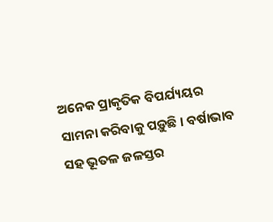ଅନେକ ପ୍ରାକୃତିକ ବିପର୍ଯ୍ୟୟର ସାମନା କରିବାକୁ ପଡ଼ୁଛି। ବର୍ଷାଭାବ ସହ ଭୂତଳ ଜଳସ୍ତର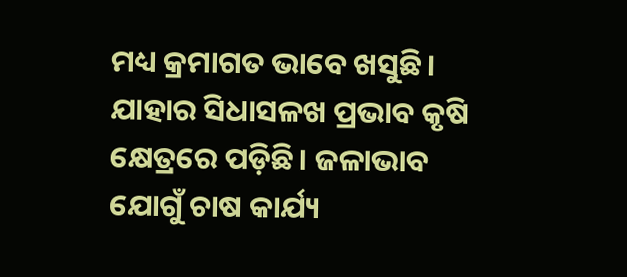ମଧ୍ୟ କ୍ରମାଗତ ଭାବେ ଖସୁଛି। ଯାହାର ସିଧାସଳଖ ପ୍ରଭାବ କୃଷି କ୍ଷେତ୍ରରେ ପଡ଼ିଛି। ଜଳାଭାବ ଯୋଗୁଁ ଚାଷ କାର୍ଯ୍ୟ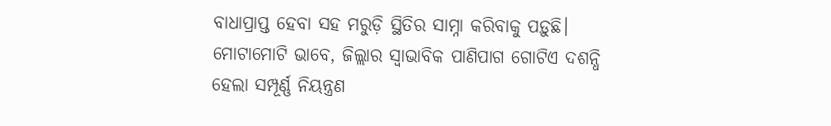ବାଧାପ୍ରାପ୍ତ ହେବା ସହ ମରୁଡ଼ି ସ୍ଥିତିର ସାମ୍ନା କରିବାକୁ ପଡ଼ୁଛି। ମୋଟାମୋଟି ଭାବେ, ଜିଲ୍ଲାର ସ୍ବାଭାବିକ ପାଣିପାଗ ଗୋଟିଏ ଦଶନ୍ଧି ହେଲା ସମ୍ପୂର୍ଣ୍ଣ ନିୟନ୍ତ୍ରଣ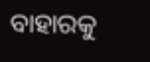ବାହାରକୁ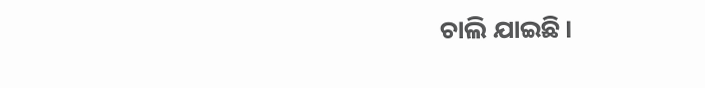ଚାଲି ଯାଇଛି।